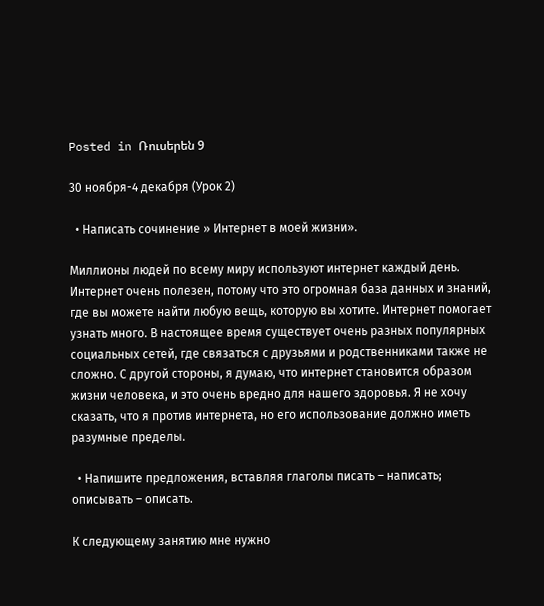Posted in Ռուսերեն 9

30 ноября-4 декабря (Урок 2)

  • Написать сочинение » Интернет в моей жизни».

Миллионы людей по всему миру используют интернет каждый день. Интернет очень полезен, потому что это огромная база данных и знаний, где вы можете найти любую вещь, которую вы хотите. Интернет помогает узнать много. В настоящее время существует очень разных популярных социальных сетей, где связаться с друзьями и родственниками также не сложно. С другой стороны, я думаю, что интернет становится образом жизни человека, и это очень вредно для нашего здоровья. Я не хочу сказать, что я против интернета, но его использование должно иметь разумные пределы.

  • Напишите предложения, вставляя глаголы писать – написать; описывать – описать.

К следующему занятию мне нужно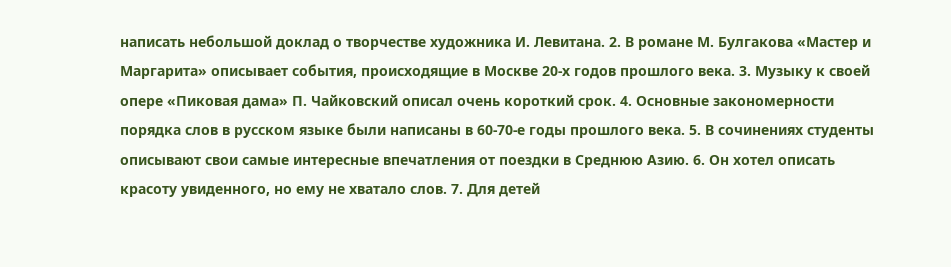написать небольшой доклад о творчестве художника И. Левитана. 2. В романе М. Булгакова «Мастер и Маргарита» описывает события, происходящие в Москве 20-х годов прошлого века. 3. Музыку к своей опере «Пиковая дама» П. Чайковский описал очень короткий срок. 4. Основные закономерности порядка слов в русском языке были написаны в 60-70-е годы прошлого века. 5. В сочинениях студенты описывают свои самые интересные впечатления от поездки в Среднюю Азию. 6. Он хотел описать красоту увиденного, но ему не хватало слов. 7. Для детей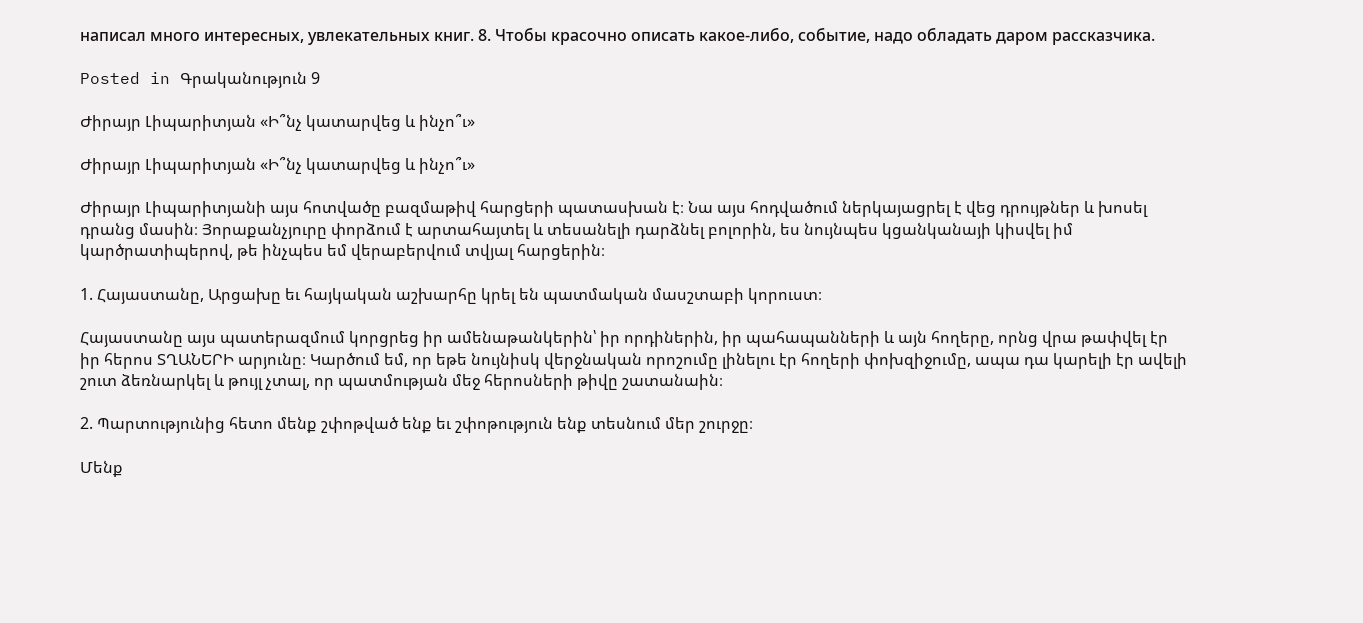написал много интересных, увлекательных книг. 8. Чтобы красочно описать какое-либо, событие, надо обладать даром рассказчика.

Posted in Գրականություն 9

Ժիրայր Լիպարիտյան «Ի՞նչ կատարվեց և ինչո՞ւ»

Ժիրայր Լիպարիտյան «Ի՞նչ կատարվեց և ինչո՞ւ»

Ժիրայր Լիպարիտյանի այս հոտվածը բազմաթիվ հարցերի պատասխան է։ Նա այս հոդվածում ներկայացրել է վեց դրույթներ և խոսել դրանց մասին։ Յորաքանչյուրը փորձում է արտահայտել և տեսանելի դարձնել բոլորին, ես նույնպես կցանկանայի կիսվել իմ կարծրատիպերով, թե ինչպես եմ վերաբերվում տվյալ հարցերին։

1. Հայաստանը, Արցախը եւ հայկական աշխարհը կրել են պատմական մասշտաբի կորուստ։

Հայաստանը այս պատերազմում կորցրեց իր ամենաթանկերին՝ իր որդիներին, իր պահապանների և այն հողերը, որնց վրա թափվել էր իր հերոս ՏՂԱՆԵՐԻ արյունը։ Կարծում եմ, որ եթե նույնիսկ վերջնական որոշումը լինելու էր հողերի փոխզիջումը, ապա դա կարելի էր ավելի շուտ ձեռնարկել և թույլ չտալ, որ պատմության մեջ հերոսների թիվը շատանաին։

2. Պարտությունից հետո մենք շփոթված ենք եւ շփոթություն ենք տեսնում մեր շուրջը։

Մենք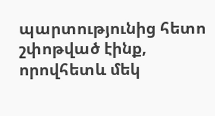պարտությունից հետո շփոթված էինք, որովհետև մեկ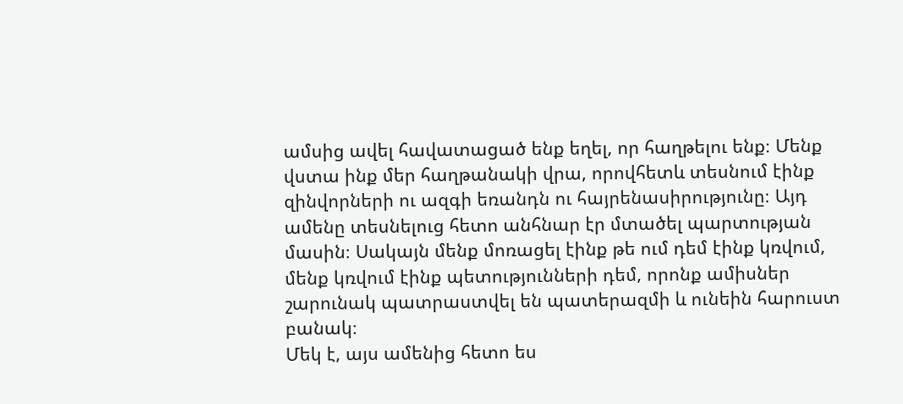ամսից ավել հավատացած ենք եղել, որ հաղթելու ենք։ Մենք վստա ինք մեր հաղթանակի վրա, որովհետև տեսնում էինք զինվորների ու ազգի եռանդն ու հայրենասիրությունը։ Այդ ամենը տեսնելուց հետո անհնար էր մտածել պարտության մասին։ Սակայն մենք մոռացել էինք թե ում դեմ էինք կռվում, մենք կռվում էինք պետությունների դեմ, որոնք ամիսներ շարունակ պատրաստվել են պատերազմի և ունեին հարուստ բանակ։
Մեկ է, այս ամենից հետո ես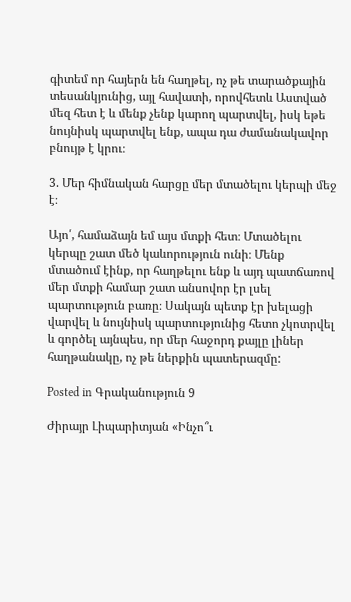գիտեմ որ հայերն են հաղթել, ոչ թե տարածքային տեսանկյունից, այլ հավատի, որովհետև Աստված մեզ հետ է և մենք չենք կարող պարտվել, իսկ եթե նույնիսկ պարտվել ենք, ապա դա ժամանակավոր բնույթ է կրու։

3. Մեր հիմնական հարցը մեր մտածելու կերպի մեջ է։

Այո՛, համաձայն եմ այս մտքի հետ։ Մտածելու կերպը շատ մեծ կաևորություն ունի։ Մենք մտածում էինք, որ հաղթելու ենք և այդ պատճառով մեր մտքի համար շատ անսովոր էր լսել պարտություն բառը։ Սակայն պետք էր խելացի վարվել և նույնիսկ պարտությունից հետո չկոտրվել և գործել այնպես, որ մեր հաջորդ քայլը լիներ հաղթանակը, ոչ թե ներքին պատերազմը:

Posted in Գրականություն 9

Ժիրայր Լիպարիտյան «Ինչո՞ւ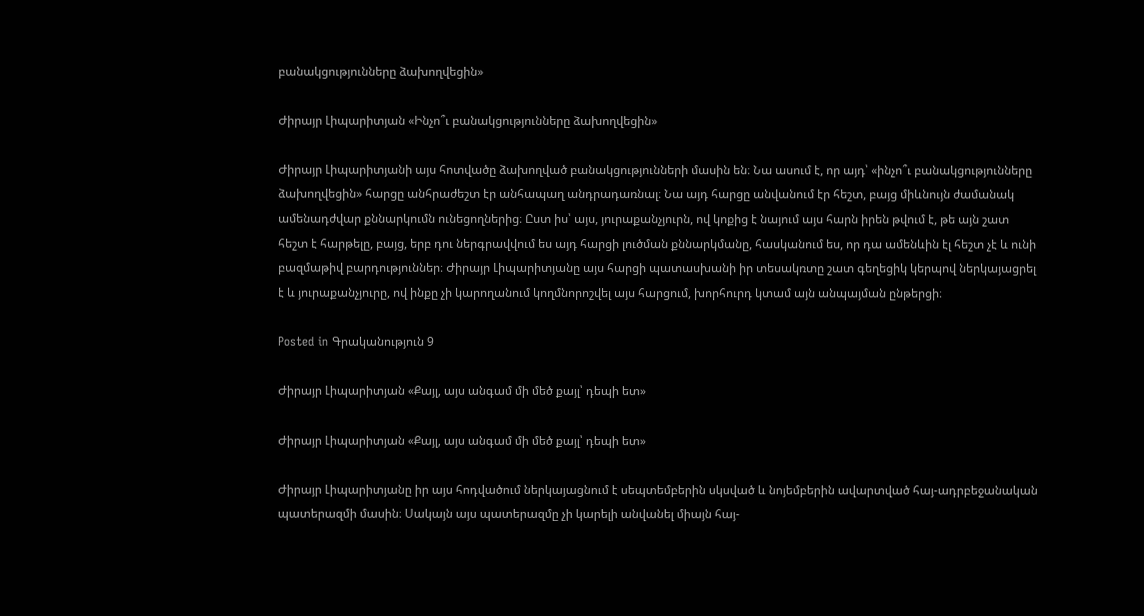բանակցությունները ձախողվեցին»

Ժիրայր Լիպարիտյան «Ինչո՞ւ բանակցությունները ձախողվեցին»

Ժիրայր Լիպարիտյանի այս հոտվածը ձախողված բանակցությունների մասին են։ Նա ասում է, որ այդ՝ «ինչո՞ւ բանակցությունները ձախողվեցին» հարցը անհրաժեշտ էր անհապաղ անդրադառնալ։ Նա այդ հարցը անվանում էր հեշտ, բայց միևնույն ժամանակ ամենադժվար քննարկումն ունեցողներից։ Ըստ իս՝ այս, յուրաքանչյուրն, ով կոքից է նայում այս հարն իրեն թվում է, թե այն շատ հեշտ է հարթելը, բայց, երբ դու ներգրավվում ես այդ հարցի լուծման քննարկմանը, հասկանում ես, որ դա ամենևին էլ հեշտ չէ և ունի բազմաթիվ բարդություններ։ Ժիրայր Լիպարիտյանը այս հարցի պատասխանի իր տեսակռտը շատ գեղեցիկ կերպով ներկայացրել է և յուրաքանչյուրը, ով ինքը չի կարողանում կողմնորոշվել այս հարցում, խորհուրդ կտամ այն անպայման ընթերցի։

Posted in Գրականություն 9

Ժիրայր Լիպարիտյան «Քայլ, այս անգամ մի մեծ քայլ՝ դեպի ետ»

Ժիրայր Լիպարիտյան «Քայլ, այս անգամ մի մեծ քայլ՝ դեպի ետ»

Ժիրայր Լիպարիտյանը իր այս հոդվածում ներկայացնում է սեպտեմբերին սկսված և նոյեմբերին ավարտված հայ-ադրբեջանական պատերազմի մասին։ Սակայն այս պատերազմը չի կարելի անվանել միայն հայ-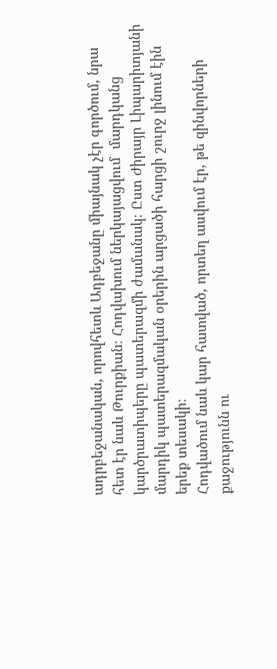ադրբեջանական, որովհետև Ադբեջանը միայնակ չէր գործում, նրա հետ էր նաև Թուրքիան։ Հոդվախում ներկայացվում  մարդկանց կարծրատիպերը պատերազմի ժամանակ։ Ըստ Ժիրայր Լիպարիտյանի մարդիկ պատերազմական օրերին արցածի հարցի շուրջ լինում էին երեք տեսակի։
Հոդվածում նաև կար հատված, որտեղ ասվում էր, թե զինվորների քաջությունն ու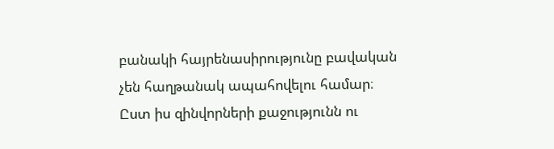բանակի հայրենասիրությունը բավական չեն հաղթանակ ապահովելու համար։ Ըստ իս զինվորների քաջությունն ու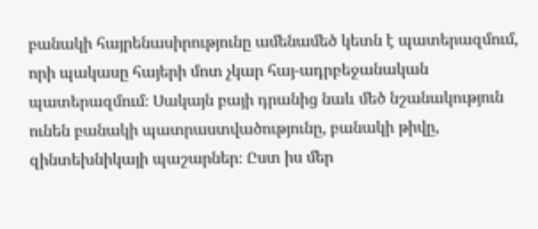բանակի հայրենասիրությունը ամենամեծ կետն է պատերազմում, որի պակասը հայերի մոտ չկար հայ-ադրբեջանական պատերազմում։ Սակայն բայի դրանից նաև մեծ նշանակություն ունեն բանակի պատրաստվածությունը, բանակի թիվը, զինտեխնիկայի պաշարներ։ Ըստ իս մեր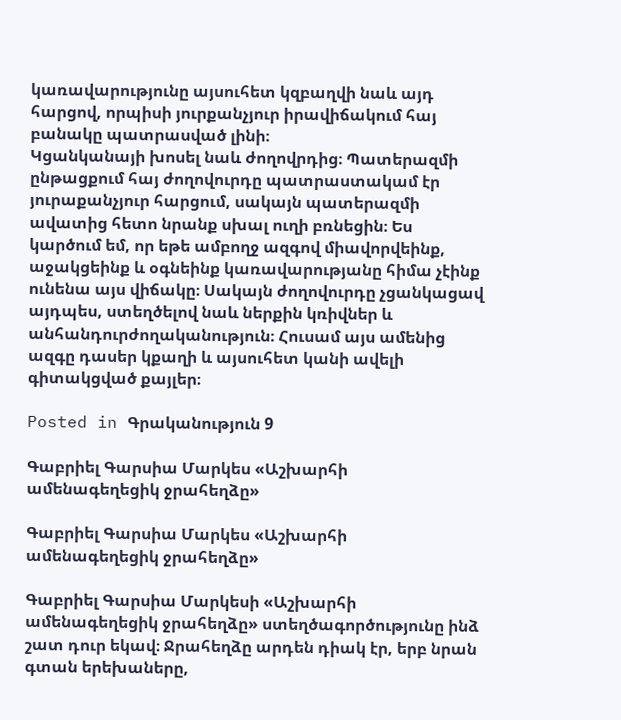կառավարությունը այսուհետ կզբաղվի նաև այդ հարցով, որպիսի յուրքանչյուր իրավիճակում հայ բանակը պատրասված լինի։
Կցանկանայի խոսել նաև ժողովրդից։ Պատերազմի ընթացքում հայ ժողովուրդը պատրաստակամ էր յուրաքանչյուր հարցում, սակայն պատերազմի ավատից հետո նրանք սխալ ուղի բռնեցին։ Ես կարծում եմ, որ եթե ամբողջ ազգով միավորվեինք, աջակցեինք և օգնեինք կառավարությանը հիմա չէինք ունենա այս վիճակը։ Սակայն ժողովուրդը չցանկացավ այդպես, ստեղծելով նաև ներքին կռիվներ և անհանդուրժողականություն։ Հուսամ այս ամենից ազգը դասեր կքաղի և այսուհետ կանի ավելի գիտակցված քայլեր։

Posted in Գրականություն 9

Գաբրիել Գարսիա Մարկես «Աշխարհի ամենագեղեցիկ ջրահեղձը»

Գաբրիել Գարսիա Մարկես «Աշխարհի ամենագեղեցիկ ջրահեղձը»

Գաբրիել Գարսիա Մարկեսի «Աշխարհի ամենագեղեցիկ ջրահեղձը» ստեղծագործությունը ինձ շատ դուր եկավ։ Ջրահեղձը արդեն դիակ էր, երբ նրան գտան երեխաները,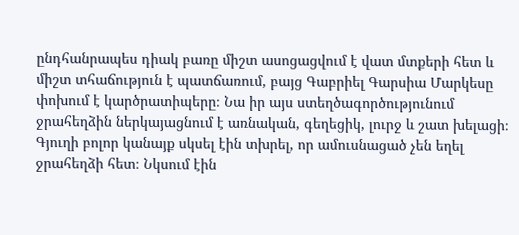ընդհանրապես դիակ բառը միշտ ասոցացվում է վատ մտքերի հետ և միշտ տհաճություն է պատճառում, բայց Գաբրիել Գարսիա Մարկեսը փոխում է կարծրատիպերը։ Նա իր այս ստեղծագործությունում ջրահեղձին ներկայացնում է առնական, գեղեցիկ, լուրջ և շատ խելացի։ Գյուղի բոլոր կանայք սկսել էին տխրել, որ ամուսնացած չեն եղել ջրահեղձի հետ։ Նկսում էին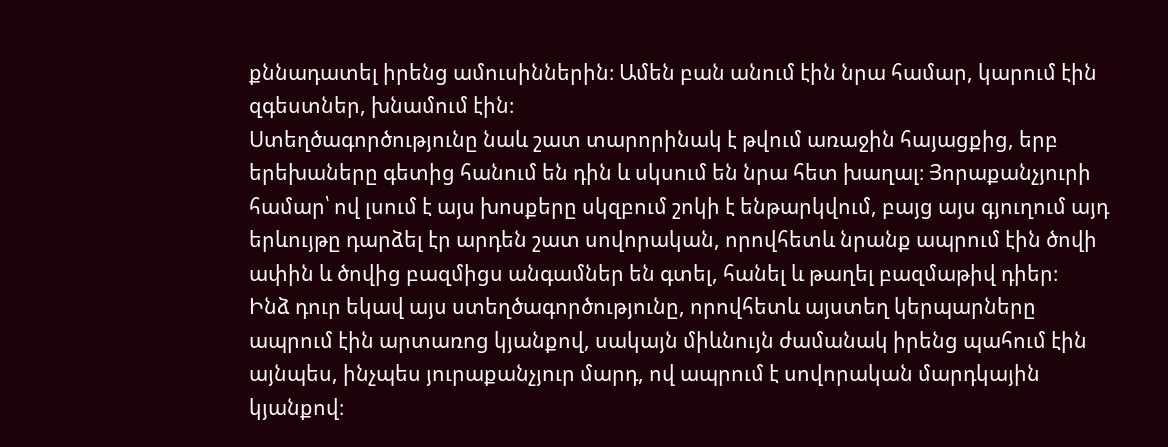քննադատել իրենց ամուսիններին։ Ամեն բան անում էին նրա համար, կարում էին զգեստներ, խնամում էին։
Ստեղծագործությունը նաև շատ տարորինակ է թվում առաջին հայացքից, երբ երեխաները գետից հանում են դին և սկսում են նրա հետ խաղալ։ Յորաքանչյուրի համար՝ ով լսում է այս խոսքերը սկզբում շոկի է ենթարկվում, բայց այս գյուղում այդ երևույթը դարձել էր արդեն շատ սովորական, որովհետև նրանք ապրում էին ծովի ափին և ծովից բազմիցս անգամներ են գտել, հանել և թաղել բազմաթիվ դիեր։
Ինձ դուր եկավ այս ստեղծագործությունը, որովհետև այստեղ կերպարները ապրում էին արտառոց կյանքով, սակայն միևնույն ժամանակ իրենց պահում էին այնպես, ինչպես յուրաքանչյուր մարդ, ով ապրում է սովորական մարդկային կյանքով։